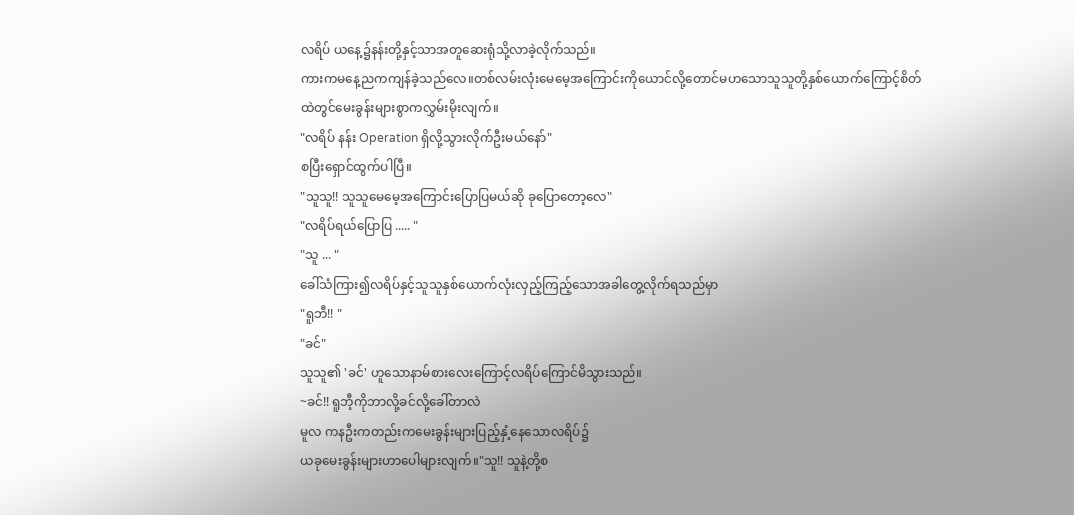လရိပ် ယနေ့၌နန်းတို့နှင့်သာအတူဆေးရုံသို့လာခဲ့လိုက်သည်။
ကားကမနေ့ညကကျန်ခဲ့သည်လေ။တစ်လမ်းလုံးမေမေ့အကြောင်းကိုယောင်လို့တောင်မဟသောသူသူတို့နှစ်ယောက်ကြောင့်စိတ်ထဲတွင်မေးခွန်းများစွာကလွှမ်းမိုးလျက်။
"လရိပ် နန်း Operation ရှိလို့သွားလိုက်ဦးမယ်နော်"
စပြီးရှောင်ထွက်ပါပြီ။
"သူသူ!! သူသူမေမေ့အကြောင်းပြောပြမယ်ဆို ခုပြောတော့လေ"
"လရိပ်ရယ်ပြောပြ ..... "
"သူ ... "
ခေါ်သံကြား၍လရိပ်နှင့်သူသူနှစ်ယောက်လုံးလှည့်ကြည့်သောအခါတွေ့လိုက်ရသည်မှာ
"ရူဘီ!! "
"ခင်"
သူသူ၏ 'ခင်' ဟူသောနာမ်စားလေးကြောင့်လရိပ်ကြောင်မိသွားသည်။
~ခင်!! ရူဘီ့ကိုဘာလို့ခင်လို့ခေါ်တာလဲ
မူလ ကနဦးကတည်းကမေးခွန်းများပြည့်နှံ့နေသောလရိပ်၌
ယခုမေးခွန်းများဟာပေါများလျက်။"သူ!! သူနဲ့တို့စ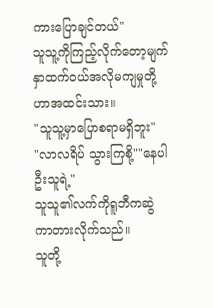ကားပြောချင်တယ်"
သူသူ့ကိုကြည့်လိုက်တော့မျက်နှာထက်၀ယ်အလိုမကျမှုတို့ဟာအထင်းသား။
"သူသူ့မှာပြောစရာမရှိဘူး"
"လာလရိပ် သွားကြစို့""နေပါဦးသူရဲ့"
သူသူ၏လက်ကိုရူဘီကဆွဲကာတားလိုက်သည်။
သူတို့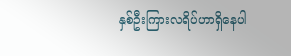နှစ်ဦးကြားလရိပ်ဟာရှိနေပါ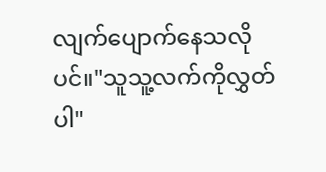လျက်ပျောက်နေသလိုပင်။"သူသူ့လက်ကိုလွှတ်ပါ"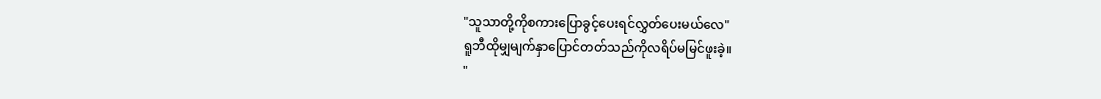"သူသာတို့ကိုစကားပြောခွင့်ပေးရင်လွှတ်ပေးမယ်လေ"
ရူဘီထိုမျှမျက်နှာပြောင်တတ်သည်ကိုလရိပ်မမြင်ဖူးခဲ့။
"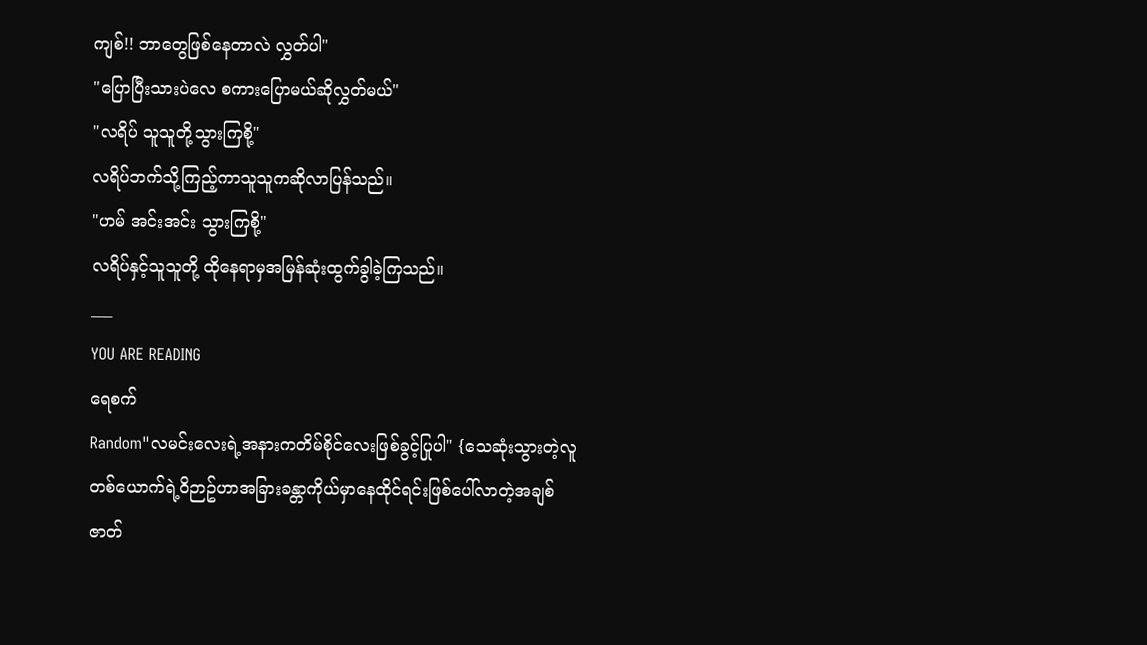ကျစ်!! ဘာတွေဖြစ်နေတာလဲ လွှတ်ပါ"
"ပြောပြီးသားပဲလေ စကားပြောမယ်ဆိုလွှတ်မယ်"
"လရိပ် သူသူတို့သွားကြစို့"
လရိပ်ဘက်သို့ကြည့်ကာသူသူကဆိုလာပြန်သည်။
"ဟမ် အင်းအင်း သွားကြစို့"
လရိပ်နှင့်သူသူတို့ ထိုနေရာမှအမြန်ဆုံးထွက်ခွါခဲ့ကြသည်။
___
YOU ARE READING
ရေစက်
Random"လမင်းလေးရဲ့အနားကတိမ်စိုင်လေးဖြစ်ခွင့်ပြုပါ" {သေဆုံးသွားတဲ့လူတစ်ယောက်ရဲ့၀ိဉာဥ်ဟာအခြားခန္တာကိုယ်မှာနေထိုင်ရင်းဖြစ်ပေါ်လာတဲ့အချစ်ဇာတ်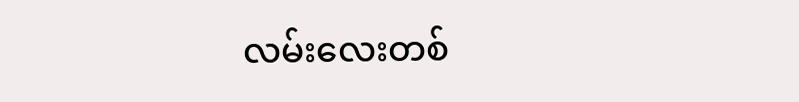လမ်းလေးတစ်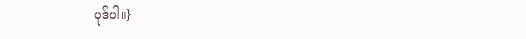ပုဒ်ပါ။}